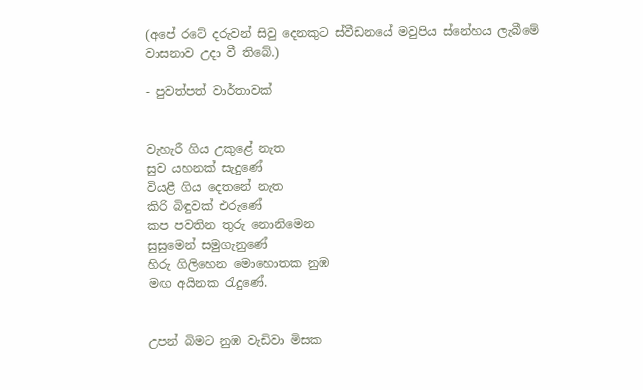(අපේ රටේ දරුවන් සිවු දෙනකුට ස්වීඩනයේ මවුපිය ස්නේහය ලැබීමේ වාසනාව උදා වී තිබේ.)

- පුවත්පත් වාර්තාවක්


වැහැරී ගිය උකුළේ නැත
සුව යහනක් සැදුණේ
වියළී ගිය දෙතනේ නැත
කිරි බිඳුවක් එරුණේ
කප පවතින තුරු නොනිමෙන
සුසුමෙන් සමුගැනුණේ
හිරු ගිලිහෙන මොහොතක නුඹ
මඟ අයිනක රැදුණේ.


උපන් බිමට නුඹ වැඩිවා මිසක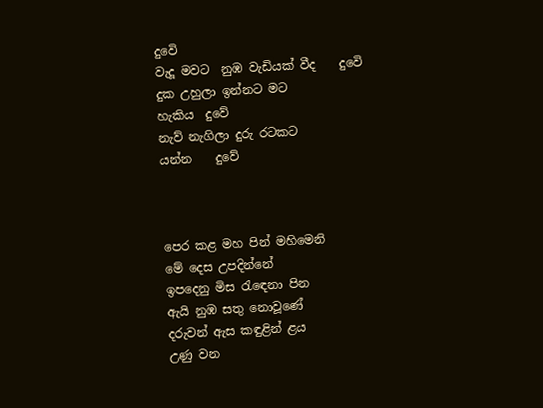දුවෙි
වැදූ මවට  නුඹ වැඩියක් වීද    දුවෙි
දුක උහුලා ඉන්නට මට
හැකිය  දුවේ
නැව් නැගිලා දුරු රටකට
යන්න    දුවේ



පෙර කළ මහ පින් මහිමෙනි
මේ දෙස උපදින්නේ
ඉපදෙනු මිස රැඳෙනා පින
ඇයි නුඹ සතු නොවූණේ
දරුවන් ඇස කඳුළින් ළය
උණු වන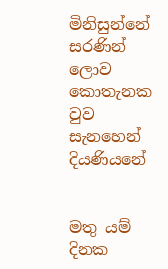මිනිසුන්නේ
සරණින් ලොව කොතැනක වුව
සැනහෙන් දියණියනේ


මතු යම් දිනක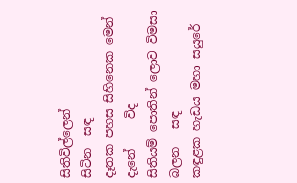සිතිවිල්ලෙන්
සිටින  සඳ
දෑතක පහස සිහිනෙක මෙන් දැනේ     විද
සිතියම් පොතින් ලොව විමසා
බලන   සඳ
කඳුළක හැඩය මහා සයුරේ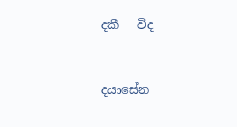දකී   විද


දයාසේන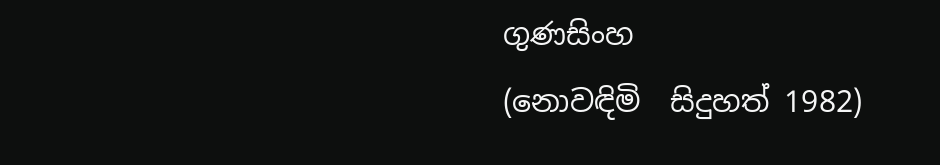ගුණසිංහ
(නොවඳිමි  සිදුහත් 1982)